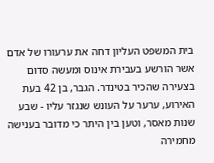בית המשפט העליון דחה את ערעורו של אדם אשר הורשע בעבירת אינוס ומעשה סדום בצעירה שהכיר בטינדר. הגבר, בן 42 בעת האירוע, ערער על העונש שנגזר עליו - שבע שנות מאסר, וטען בין היתר כי מדובר בענישה מחמירה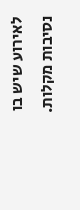לאירוע שיש בו נסיבות מקלות.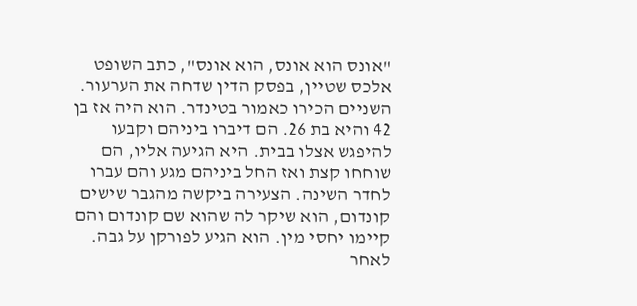"אונס הוא אונס, הוא אונס", כתב השופט אלכס שטיין, בפסק הדין שדחה את הערעור.
השניים הכירו כאמור בטינדר. הוא היה אז בן 42 והיא בת 26. הם דיברו ביניהם וקבעו להיפגש אצלו בבית. היא הגיעה אליו, הם שוחחו קצת ואז החל ביניהם מגע והם עברו לחדר השינה. הצעירה ביקשה מהגבר שישים קונדום, הוא שיקר לה שהוא שם קונדום והם קיימו יחסי מין. הוא הגיע לפורקן על גבה.
לאחר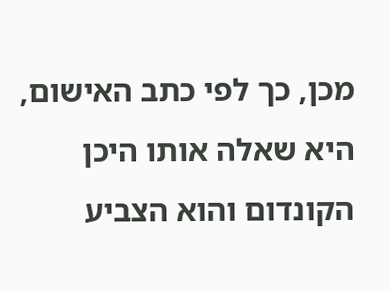מכן, כך לפי כתב האישום, היא שאלה אותו היכן הקונדום והוא הצביע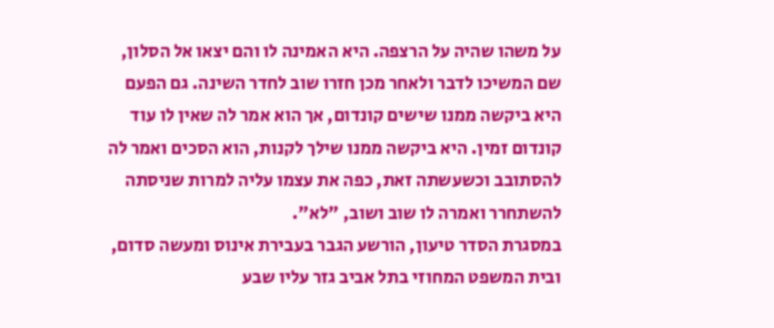על משהו שהיה על הרצפה. היא האמינה לו והם יצאו אל הסלון, שם המשיכו לדבר ולאחר מכן חזרו שוב לחדר השינה. גם הפעם היא ביקשה ממנו שישים קונדום, אך הוא אמר לה שאין לו עוד קונדום זמין. היא ביקשה ממנו שילך לקנות, הוא הסכים ואמר לה להסתובב וכשעשתה זאת, כפה את עצמו עליה למרות שניסתה להשתחרר ואמרה לו שוב ושוב, "לא".
במסגרת הסדר טיעון, הורשע הגבר בעבירת אינוס ומעשה סדום, ובית המשפט המחוזי בתל אביב גזר עליו שבע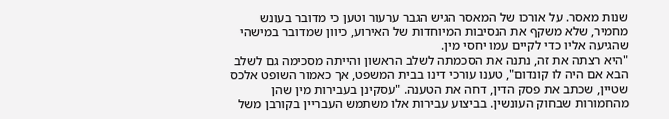שנות מאסר. על אורכו של המאסר הגיש הגבר ערעור וטען כי מדובר בעונש מחמיר, שלא משקף את הנסיבות המיוחדות של האירוע, כיוון שמדובר במישהי שהגיעה אליו כדי לקיים עמו יחסי מין.
"היא רצתה את זה, נתנה את הסכמתה לשלב הראשון והייתה מסכימה גם לשלב הבא אם היה לו קונדום", טענו עורכי דינו בבית המשפט, אך כאמור השופט אלכס שטיין, שכתב את פסק הדין, דחה את הטענה. "עסקינן בעבירות מין שהן מהחמורות שבחוק העונשין. בביצוע עבירות אלו משתמש העבריין בקורבן משל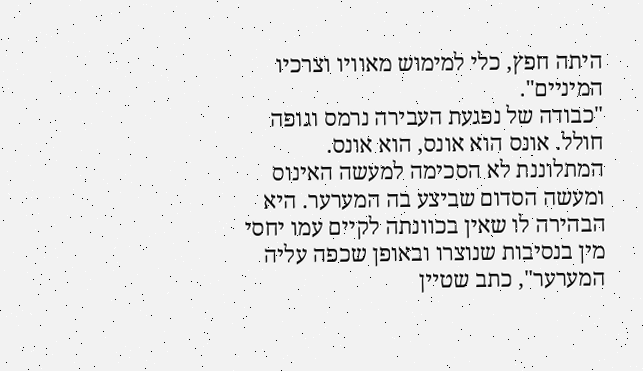היתה חפץ, כלי למימוש מאוויו וצרכיו המיניים".
"כבודה של נפגעת העבירה נרמס וגופה חולל. אונס הוא אונס, הוא אונס. המתלוננת לא הסכימה למעשה האינוס ומעשה הסדום שביצע בה המערער. היא הבהירה לו שאין בכוונתה לקיים עמו יחסי מין בנסיבות שנוצרו ובאופן שכפה עליה המערער", כתב שטיין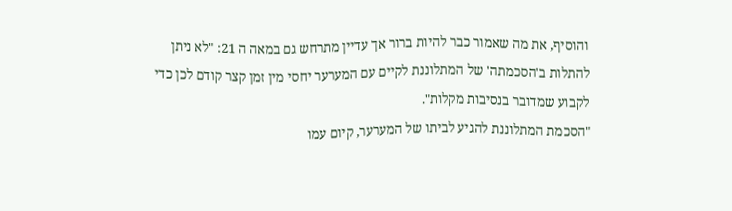והוסיף, את מה שאמור כבר להיות ברור אך עדיין מתרחש גם במאה ה 21: "לא ניתן להתלות ב'הסכמתה' של המתלוננת לקיים עם המערער יחסי מין זמן קצר קודם לכן כדי לקבוע שמדובר בנסיבות מקלות".
"הסכמת המתלוננת להגיע לביתו של המערער, קיום עמו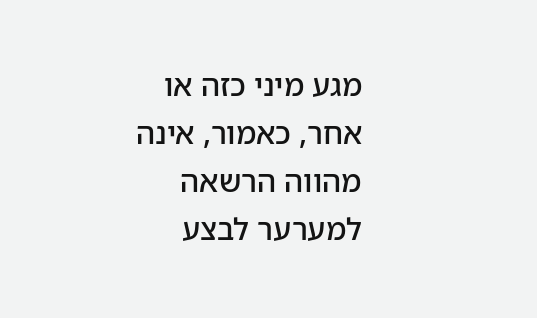מגע מיני כזה או אחר, כאמור, אינה מהווה הרשאה למערער לבצע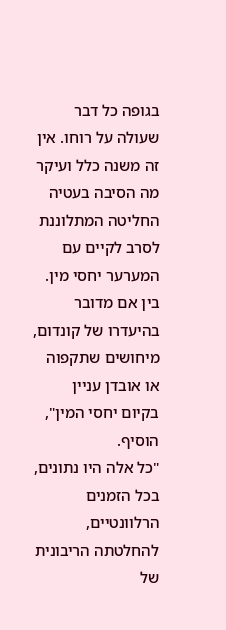בגופה כל דבר שעולה על רוחו. אין זה משנה כלל ועיקר מה הסיבה בעטיה החליטה המתלוננת לסרב לקיים עם המערער יחסי מין. בין אם מדובר בהיעדרו של קונדום, מיחושים שתקפוה או אובדן עניין בקיום יחסי המין", הוסיף.
"כל אלה היו נתונים, בכל הזמנים הרלוונטיים, להחלטתה הריבונית של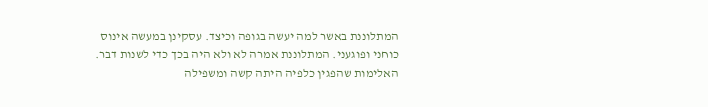המתלוננת באשר למה יעשה בגופה וכיצד. עסקינן במעשה אינוס כוחני ופוגעני. המתלוננת אמרה לא ולא היה בכך כדי לשנות דבר. האלימות שהפגין כלפיה היתה קשה ומשפילה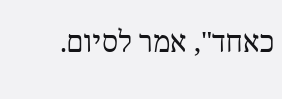כאחד", אמר לסיום.